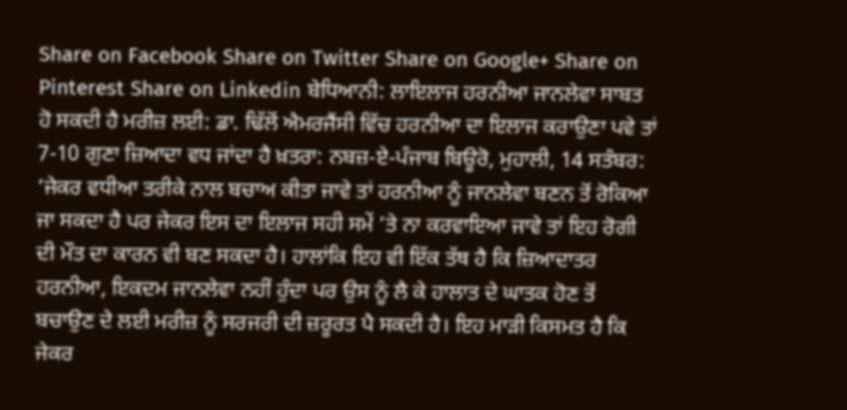Share on Facebook Share on Twitter Share on Google+ Share on Pinterest Share on Linkedin ਬੇਧਿਆਨੀ: ਲਾਇਲਾਜ ਹਰਨੀਆ ਜਾਨਲੇਵਾ ਸਾਬਤ ਹੋ ਸਕਦੀ ਹੈ ਮਰੀਜ਼ ਲਈ: ਡਾ. ਢਿੱਲੋਂ ਐਮਰਜੈਂਸੀ ਵਿੱਚ ਹਰਨੀਆ ਦਾ ਇਲਾਜ ਕਰਾਉਣਾ ਪਵੇ ਤਾਂ 7-10 ਗੁਣਾ ਜ਼ਿਆਦਾ ਵਧ ਜਾਂਦਾ ਹੈ ਖ਼ਤਰਾ: ਨਬਜ਼-ਏ-ਪੰਜਾਬ ਬਿਊਰੋ, ਮੁਹਾਲੀ, 14 ਸਤੰਬਰ: ‘ਜੇਕਰ ਵਧੀਆ ਤਰੀਕੇ ਨਾਲ ਬਚਾਅ ਕੀਤਾ ਜਾਵੇ ਤਾਂ ਹਰਨੀਆ ਨੂੰ ਜਾਨਲੇਵਾ ਬਣਨ ਤੋਂ ਰੋਕਿਆ ਜਾ ਸਕਦਾ ਹੈ ਪਰ ਜੇਕਰ ਇਸ ਦਾ ਇਲਾਜ ਸਹੀ ਸਮੇਂ ’ਤੇ ਨਾ ਕਰਵਾਇਆ ਜਾਵੇ ਤਾਂ ਇਹ ਰੋਗੀ ਦੀ ਮੌਤ ਦਾ ਕਾਰਨ ਵੀ ਬਣ ਸਕਦਾ ਹੈ। ਹਾਲਾਂਕਿ ਇਹ ਵੀ ਇੱਕ ਤੱਥ ਹੈ ਕਿ ਜ਼ਿਆਦਾਤਰ ਹਰਨੀਆ, ਇਕਦਮ ਜਾਨਲੇਵਾ ਨਹੀਂ ਹੁੰਦਾ ਪਰ ਉਸ ਨੂੰ ਲੈ ਕੇ ਹਾਲਾਤ ਦੇ ਘਾਤਕ ਹੋਣ ਤੋਂ ਬਚਾਉਣ ਦੇ ਲਈ ਮਰੀਜ਼ ਨੂੰ ਸਰਜਰੀ ਦੀ ਜ਼ਰੂਰਤ ਪੈ ਸਕਦੀ ਹੈ। ਇਹ ਮਾੜੀ ਕਿਸਮਤ ਹੈ ਕਿ ਜੇਕਰ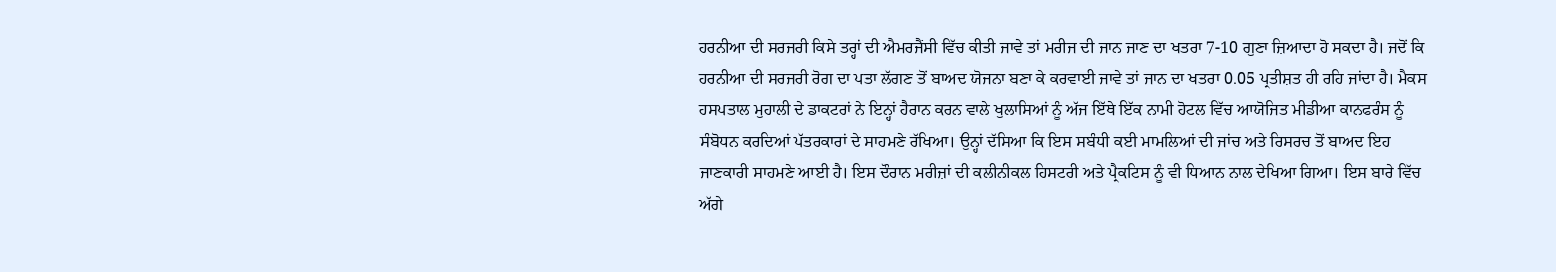ਹਰਨੀਆ ਦੀ ਸਰਜਰੀ ਕਿਸੇ ਤਰ੍ਹਾਂ ਦੀ ਐਮਰਜੈਂਸੀ ਵਿੱਚ ਕੀਤੀ ਜਾਵੇ ਤਾਂ ਮਰੀਜ ਦੀ ਜਾਨ ਜਾਣ ਦਾ ਖਤਰਾ 7-10 ਗੁਣਾ ਜ਼ਿਆਦਾ ਹੋ ਸਕਦਾ ਹੈ। ਜਦੋਂ ਕਿ ਹਰਨੀਆ ਦੀ ਸਰਜਰੀ ਰੋਗ ਦਾ ਪਤਾ ਲੱਗਣ ਤੋਂ ਬਾਅਦ ਯੋਜਨਾ ਬਣਾ ਕੇ ਕਰਵਾਈ ਜਾਵੇ ਤਾਂ ਜਾਨ ਦਾ ਖਤਰਾ 0.05 ਪ੍ਰਤੀਸ਼ਤ ਹੀ ਰਹਿ ਜਾਂਦਾ ਹੈ। ਮੈਕਸ ਹਸਪਤਾਲ ਮੁਹਾਲੀ ਦੇ ਡਾਕਟਰਾਂ ਨੇ ਇਨ੍ਹਾਂ ਹੈਰਾਨ ਕਰਨ ਵਾਲੇ ਖੁਲਾਸਿਆਂ ਨੂੰ ਅੱਜ ਇੱਥੇ ਇੱਕ ਨਾਮੀ ਹੋਟਲ ਵਿੱਚ ਆਯੋਜਿਤ ਮੀਡੀਆ ਕਾਨਫਰੰਸ ਨੂੰ ਸੰਬੋਧਨ ਕਰਦਿਆਂ ਪੱਤਰਕਾਰਾਂ ਦੇ ਸਾਹਮਣੇ ਰੱਖਿਆ। ਉਨ੍ਹਾਂ ਦੱਸਿਆ ਕਿ ਇਸ ਸਬੰਧੀ ਕਈ ਮਾਮਲਿਆਂ ਦੀ ਜਾਂਚ ਅਤੇ ਰਿਸਰਚ ਤੋਂ ਬਾਅਦ ਇਹ ਜਾਣਕਾਰੀ ਸਾਹਮਣੇ ਆਈ ਹੈ। ਇਸ ਦੌਰਾਨ ਮਰੀਜ਼ਾਂ ਦੀ ਕਲੀਨੀਕਲ ਹਿਸਟਰੀ ਅਤੇ ਪ੍ਰੈਕਟਿਸ ਨੂੰ ਵੀ ਧਿਆਨ ਨਾਲ ਦੇਖਿਆ ਗਿਆ। ਇਸ ਬਾਰੇ ਵਿੱਚ ਅੱਗੇ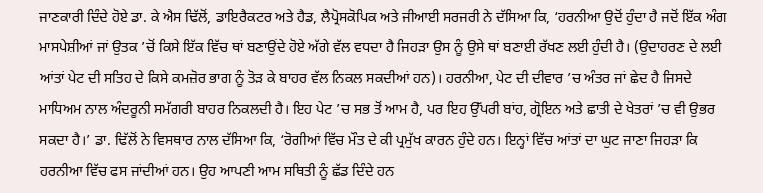ਜਾਣਕਾਰੀ ਦਿੰਦੇ ਹੋਏ ਡਾ. ਕੇ ਐਸ ਢਿੱਲੋਂ, ਡਾਇਰੈਕਟਰ ਅਤੇ ਹੈਡ, ਲੈਪ੍ਰੋਸਕੋਪਿਕ ਅਤੇ ਜੀਆਈ ਸਰਜਰੀ ਨੇ ਦੱਸਿਆ ਕਿ, ‘ਹਰਨੀਆ ਉਦੋਂ ਹੁੰਦਾ ਹੈ ਜਦੋਂ ਇੱਕ ਅੰਗ ਮਾਸਪੇਸ਼ੀਆਂ ਜਾਂ ਉਤਕ ’ਚੋਂ ਕਿਸੇ ਇੱਕ ਵਿੱਚ ਥਾਂ ਬਣਾਉਂਦੇ ਹੋਏ ਅੱਗੇ ਵੱਲ ਵਧਦਾ ਹੈ ਜਿਹੜਾ ਉਸ ਨੂੰ ਉਸੇ ਥਾਂ ਬਣਾਈ ਰੱਖਣ ਲਈ ਹੁੰਦੀ ਹੈ। (ਉਦਾਹਰਣ ਦੇ ਲਈ ਆਂਤਾਂ ਪੇਟ ਦੀ ਸਤਿਹ ਦੇ ਕਿਸੇ ਕਮਜ਼ੋਰ ਭਾਗ ਨੂੰ ਤੋੜ ਕੇ ਬਾਹਰ ਵੱਲ ਨਿਕਲ ਸਕਦੀਆਂ ਹਨ)। ਹਰਨੀਆ, ਪੇਟ ਦੀ ਦੀਵਾਰ ’ਚ ਅੰਤਰ ਜਾਂ ਛੇਦ ਹੈ ਜਿਸਦੇ ਮਾਧਿਅਮ ਨਾਲ ਅੰਦਰੂਨੀ ਸਮੱਗਰੀ ਬਾਹਰ ਨਿਕਲਦੀ ਹੈ। ਇਹ ਪੇਟ ’ਚ ਸਭ ਤੋਂ ਆਮ ਹੈ, ਪਰ ਇਹ ਉੱਪਰੀ ਬਾਂਹ, ਗ੍ਰੋਇਨ ਅਤੇ ਛਾਤੀ ਦੇ ਖੇਤਰਾਂ ’ਚ ਵੀ ਉਭਰ ਸਕਦਾ ਹੈ।’ ਡਾ. ਢਿੱਲੋਂ ਨੇ ਵਿਸਥਾਰ ਨਾਲ ਦੱਸਿਆ ਕਿ, ‘ਰੋਗੀਆਂ ਵਿੱਚ ਮੌਤ ਦੇ ਕੀ ਪ੍ਰਮੁੱਖ ਕਾਰਨ ਹੁੰਦੇ ਹਨ। ਇਨ੍ਹਾਂ ਵਿੱਚ ਆਂਤਾਂ ਦਾ ਘੁਟ ਜਾਣਾ ਜਿਹੜਾ ਕਿ ਹਰਨੀਆ ਵਿੱਚ ਫਸ ਜਾਂਦੀਆਂ ਹਨ। ਉਹ ਆਪਣੀ ਆਮ ਸਥਿਤੀ ਨੂੰ ਛੱਡ ਦਿੰਦੇ ਹਨ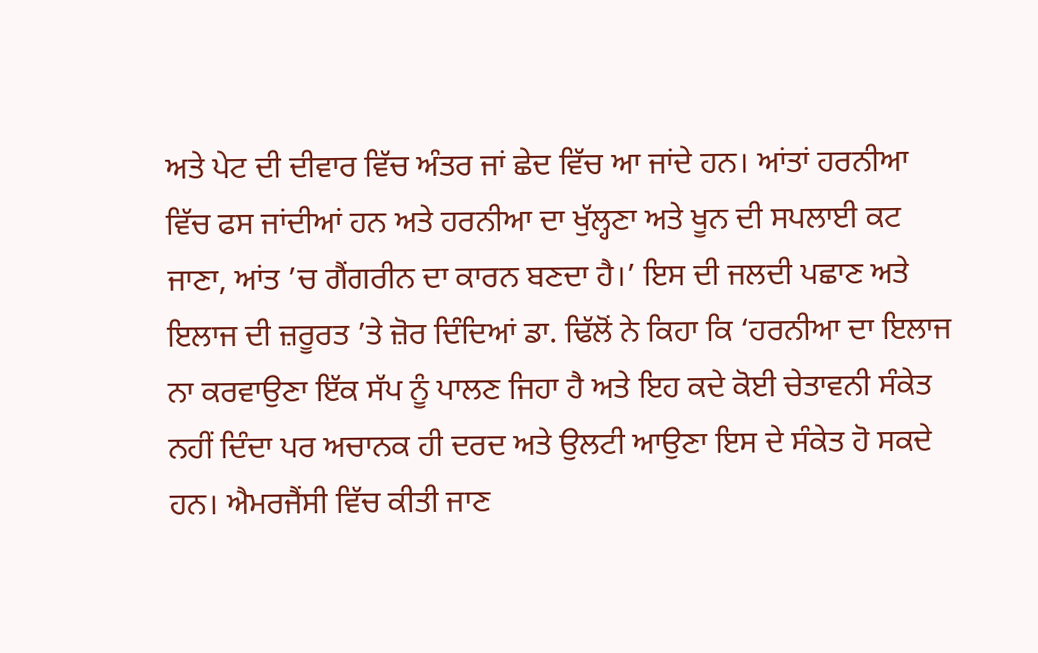ਅਤੇ ਪੇਟ ਦੀ ਦੀਵਾਰ ਵਿੱਚ ਅੰਤਰ ਜਾਂ ਛੇਦ ਵਿੱਚ ਆ ਜਾਂਦੇ ਹਨ। ਆਂਤਾਂ ਹਰਨੀਆ ਵਿੱਚ ਫਸ ਜਾਂਦੀਆਂ ਹਨ ਅਤੇ ਹਰਨੀਆ ਦਾ ਖੁੱਲ੍ਹਣਾ ਅਤੇ ਖੂਨ ਦੀ ਸਪਲਾਈ ਕਟ ਜਾਣਾ, ਆਂਤ ’ਚ ਗੈਂਗਰੀਨ ਦਾ ਕਾਰਨ ਬਣਦਾ ਹੈ।’ ਇਸ ਦੀ ਜਲਦੀ ਪਛਾਣ ਅਤੇ ਇਲਾਜ ਦੀ ਜ਼ਰੂਰਤ ’ਤੇ ਜ਼ੋਰ ਦਿੰਦਿਆਂ ਡਾ. ਢਿੱਲੋਂ ਨੇ ਕਿਹਾ ਕਿ ‘ਹਰਨੀਆ ਦਾ ਇਲਾਜ ਨਾ ਕਰਵਾਉਣਾ ਇੱਕ ਸੱਪ ਨੂੰ ਪਾਲਣ ਜਿਹਾ ਹੈ ਅਤੇ ਇਹ ਕਦੇ ਕੋਈ ਚੇਤਾਵਨੀ ਸੰਕੇਤ ਨਹੀਂ ਦਿੰਦਾ ਪਰ ਅਚਾਨਕ ਹੀ ਦਰਦ ਅਤੇ ਉਲਟੀ ਆਉਣਾ ਇਸ ਦੇ ਸੰਕੇਤ ਹੋ ਸਕਦੇ ਹਨ। ਐਮਰਜੈਂਸੀ ਵਿੱਚ ਕੀਤੀ ਜਾਣ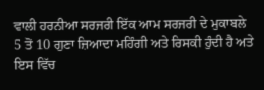ਵਾਲੀ ਹਰਨੀਆ ਸਰਜਰੀ ਇੱਕ ਆਮ ਸਰਜਰੀ ਦੇ ਮੁਕਾਬਲੇ 5 ਤੋਂ 10 ਗੁਣਾ ਜ਼ਿਆਦਾ ਮਹਿੰਗੀ ਅਤੇ ਰਿਸਕੀ ਹੁੰਦੀ ਹੈ ਅਤੇ ਇਸ ਵਿੱਚ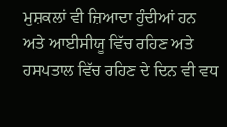ਮੁਸ਼ਕਲਾਂ ਵੀ ਜ਼ਿਆਦਾ ਹੁੰਦੀਆਂ ਹਨ ਅਤੇ ਆਈਸੀਯੂ ਵਿੱਚ ਰਹਿਣ ਅਤੇ ਹਸਪਤਾਲ ਵਿੱਚ ਰਹਿਣ ਦੇ ਦਿਨ ਵੀ ਵਧ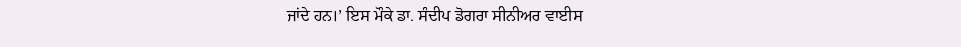ਜਾਂਦੇ ਹਨ।’ ਇਸ ਮੌਕੇ ਡਾ. ਸੰਦੀਪ ਡੋਗਰਾ ਸੀਨੀਅਰ ਵਾਈਸ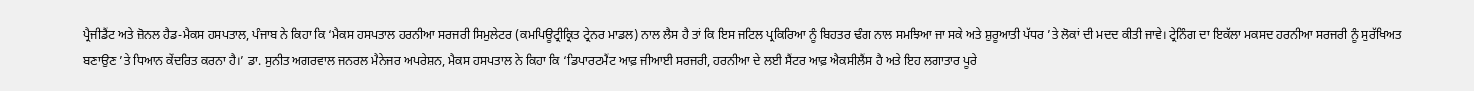ਪ੍ਰੈਜੀਡੈਂਟ ਅਤੇ ਜ਼ੋਨਲ ਹੈਡ-ਮੈਕਸ ਹਸਪਤਾਲ, ਪੰਜਾਬ ਨੇ ਕਿਹਾ ਕਿ ‘ਮੈਕਸ ਹਸਪਤਾਲ ਹਰਨੀਆ ਸਰਜਰੀ ਸਿਮੁਲੇਟਰ (ਕਮਪਿਊਟ੍ਰੀਕ੍ਰਿਤ ਟ੍ਰੇਨਰ ਮਾਡਲ) ਨਾਲ ਲੈਸ ਹੈ ਤਾਂ ਕਿ ਇਸ ਜਟਿਲ ਪ੍ਰਕਿਰਿਆ ਨੂੰ ਬਿਹਤਰ ਢੰਗ ਨਾਲ ਸਮਝਿਆ ਜਾ ਸਕੇ ਅਤੇ ਸ਼ੁਰੂਆਤੀ ਪੱਧਰ ’ਤੇ ਲੋਕਾਂ ਦੀ ਮਦਦ ਕੀਤੀ ਜਾਵੇ। ਟ੍ਰੇਨਿੰਗ ਦਾ ਇਕੱਲਾ ਮਕਸਦ ਹਰਨੀਆ ਸਰਜਰੀ ਨੂੰ ਸੁਰੱਖਿਅਤ ਬਣਾਉਣ ’ਤੇ ਧਿਆਨ ਕੇਂਦਰਿਤ ਕਰਨਾ ਹੈ।’ ਡਾ. ਸੁਨੀਤ ਅਗਰਵਾਲ ਜਨਰਲ ਮੈਨੇਜਰ ਅਪਰੇਸ਼ਨ, ਮੈਕਸ ਹਸਪਤਾਲ ਨੇ ਕਿਹਾ ਕਿ ‘ਡਿਪਾਰਟਮੈਂਟ ਆਫ਼ ਜੀਆਈ ਸਰਜਰੀ, ਹਰਨੀਆ ਦੇ ਲਈ ਸੈਂਟਰ ਆਫ਼ ਐਕਸੀਲੈਂਸ ਹੈ ਅਤੇ ਇਹ ਲਗਾਤਾਰ ਪੂਰੇ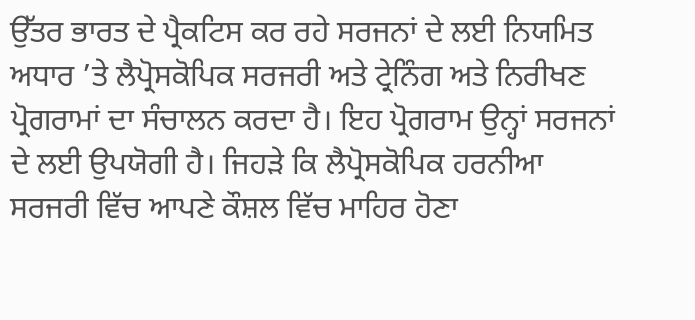ਉੱਤਰ ਭਾਰਤ ਦੇ ਪ੍ਰੈਕਟਿਸ ਕਰ ਰਹੇ ਸਰਜਨਾਂ ਦੇ ਲਈ ਨਿਯਮਿਤ ਅਧਾਰ ’ਤੇ ਲੈਪ੍ਰੋਸਕੋਪਿਕ ਸਰਜਰੀ ਅਤੇ ਟ੍ਰੇਨਿੰਗ ਅਤੇ ਨਿਰੀਖਣ ਪ੍ਰੋਗਰਾਮਾਂ ਦਾ ਸੰਚਾਲਨ ਕਰਦਾ ਹੈ। ਇਹ ਪ੍ਰੋਗਰਾਮ ਉਨ੍ਹਾਂ ਸਰਜਨਾਂ ਦੇ ਲਈ ਉਪਯੋਗੀ ਹੈ। ਜਿਹੜੇ ਕਿ ਲੈਪ੍ਰੋਸਕੋਪਿਕ ਹਰਨੀਆ ਸਰਜਰੀ ਵਿੱਚ ਆਪਣੇ ਕੌਸ਼ਲ ਵਿੱਚ ਮਾਹਿਰ ਹੋਣਾ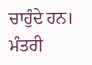ਚਾਹੁੰਦੇ ਹਨ।
ਮੰਤਰੀ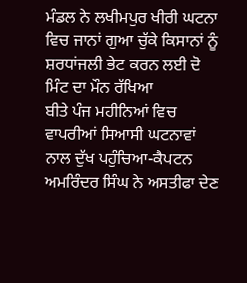ਮੰਡਲ ਨੇ ਲਖੀਮਪੁਰ ਖੀਰੀ ਘਟਨਾ ਵਿਚ ਜਾਨਾਂ ਗੁਆ ਚੁੱਕੇ ਕਿਸਾਨਾਂ ਨੂੰ ਸ਼ਰਧਾਂਜਲੀ ਭੇਟ ਕਰਨ ਲਈ ਦੋ ਮਿੰਟ ਦਾ ਮੌਨ ਰੱਖਿਆ
ਬੀਤੇ ਪੰਜ ਮਹੀਨਿਆਂ ਵਿਚ ਵਾਪਰੀਆਂ ਸਿਆਸੀ ਘਟਨਾਵਾਂ ਨਾਲ ਦੁੱਖ ਪਹੁੰਚਿਆ-ਕੈਪਟਨ ਅਮਰਿੰਦਰ ਸਿੰਘ ਨੇ ਅਸਤੀਫਾ ਦੇਣ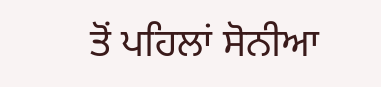ਤੋਂ ਪਹਿਲਾਂ ਸੋਨੀਆ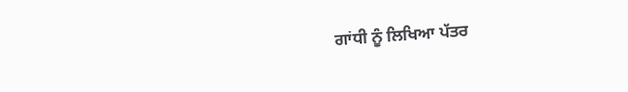ਗਾਂਧੀ ਨੂੰ ਲਿਖਿਆ ਪੱਤਰ